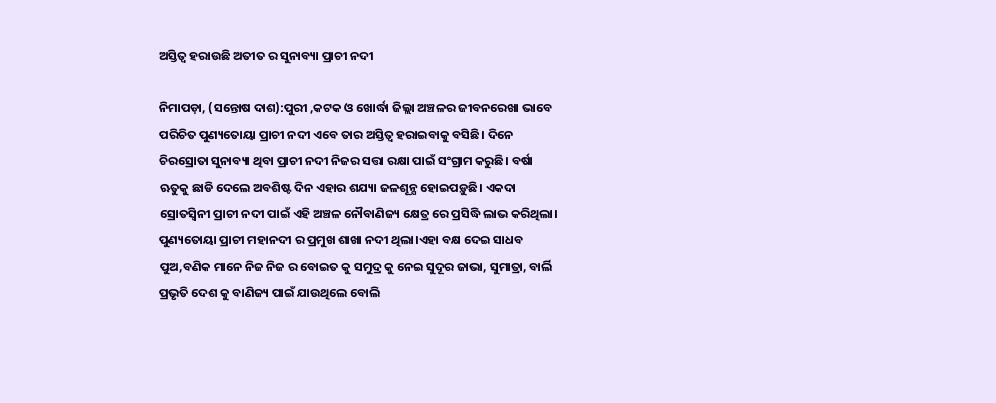ଅସ୍ତିତ୍ବ ହରାଉଛି ଅତୀତ ର ସୁନାବ୍ୟା ପ୍ରାଚୀ ନଦୀ

ନିମାପଡ଼ା, (ସନ୍ତୋଷ ଦାଶ):ପୁରୀ ,କଟକ ଓ ଖୋର୍ଦ୍ଧା ଜିଲ୍ଲା ଅଞ୍ଚଳର ଜୀବନରେଖା ଭାବେ ପରିଚିତ ପୁଣ୍ୟତୋୟା ପ୍ରାଚୀ ନଦୀ ଏବେ ତାର ଅସ୍ତିତ୍ବ ହରାଇବାକୁ ବସିଛି। ଦିନେ ଚିରସ୍ରୋତା ସୁନାବ୍ୟା ଥିବା ପ୍ରାଚୀ ନଦୀ ନିଜର ସତ୍ତା ରକ୍ଷା ପାଇଁ ସଂଗ୍ରାମ କରୁଛି। ବର୍ଷା ଋତୁକୁ ଛାଡି ଦେଲେ ଅବଶିଷ୍ଟ ଦିନ ଏହାର ଶଯ୍ୟା ଜଳଶୂନ୍ଯ ହୋଇପଡ଼ୁଛି। ଏକଦା ସ୍ରୋତସ୍ବିନୀ ପ୍ରାଚୀ ନଦୀ ପାଇଁ ଏହି ଅଞ୍ଚଳ ନୌବାଣିଜ୍ୟ କ୍ଷେତ୍ର ରେ ପ୍ରସିଦ୍ଧି ଲାଭ କରିଥିଲା। ପୁଣ୍ୟତୋୟା ପ୍ରାଚୀ ମହାନଦୀ ର ପ୍ରମୁଖ ଶାଖା ନଦୀ ଥିଲା।ଏହା ବକ୍ଷ ଦେଇ ସାଧବ ପୁଅ,ବଣିକ ମାନେ ନିଜ ନିଜ ର ବୋଇତ କୁ ସମୁଦ୍ର କୁ ନେଇ ସୁଦୂର ଜାଭା, ସୁମାତ୍ରା, ବାର୍ଲି ପ୍ରଭୃତି ଦେଶ କୁ ବାଣିଜ୍ୟ ପାଇଁ ଯାଉଥିଲେ ବୋଲି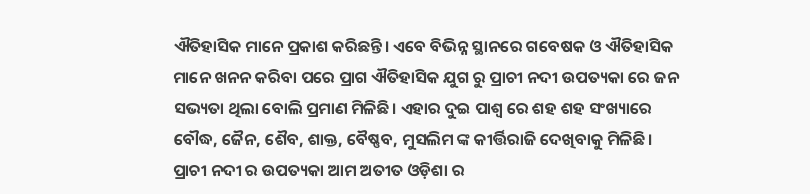ଐତିହାସିକ ମାନେ ପ୍ରକାଶ କରିଛନ୍ତି। ଏବେ ବିଭିନ୍ନ ସ୍ଥାନରେ ଗବେଷକ ଓ ଐତିହାସିକ ମାନେ ଖନନ କରିବା ପରେ ପ୍ରାଗ ଐତିହାସିକ ଯୁଗ ରୁ ପ୍ରାଚୀ ନଦୀ ଉପତ୍ୟକା ରେ ଜନ ସଭ୍ୟତା ଥିଲା ବୋଲି ପ୍ରମାଣ ମିଳିଛି। ଏହାର ଦୁଇ ପାଶ୍ଵ ରେ ଶହ ଶହ ସଂଖ୍ୟାରେ ବୌଦ୍ଧ, ଜୈନ, ଶୈବ, ଶାକ୍ତ, ବୈଷ୍ଣବ, ମୁସଲିମ ଙ୍କ କୀର୍ତ୍ତିରାଜି ଦେଖିବାକୁ ମିଳିଛି। ପ୍ରାଚୀ ନଦୀ ର ଉପତ୍ୟକା ଆମ ଅତୀତ ଓଡ଼ିଶା ର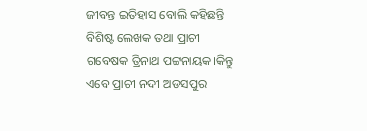ଜୀବନ୍ତ ଇତିହାସ ବୋଲି କହିଛନ୍ତି ବିଶିଷ୍ଟ ଲେଖକ ତଥା ପ୍ରାଚୀ ଗବେଷକ ତ୍ରିନାଥ ପଟ୍ଟନାୟକ।କିନ୍ତୁ ଏବେ ପ୍ରାଚୀ ନଦୀ ଅଡସପୁର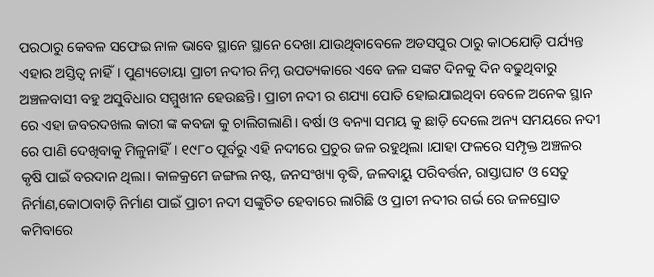ପରଠାରୁ କେବଳ ସଫେଇ ନାଳ ଭାବେ ସ୍ଥାନେ ସ୍ଥାନେ ଦେଖା ଯାଉଥିବାବେଳେ ଅଡସପୁର ଠାରୁ କାଠଯୋଡ଼ି ପର୍ଯ୍ୟନ୍ତ ଏହାର ଅସ୍ତିତ୍ବ ନାହିଁ। ପୁଣ୍ୟତୋୟା ପ୍ରାଚୀ ନଦୀର ନିମ୍ନ ଉପତ୍ୟକାରେ ଏବେ ଜଳ ସଙ୍କଟ ଦିନକୁ ଦିନ ବଢୁଥିବାରୁ ଅଞ୍ଚଳବାସୀ ବହୁ ଅସୁବିଧାର ସମ୍ମୁଖୀନ ହେଉଛନ୍ତି। ପ୍ରାଚୀ ନଦୀ ର ଶଯ୍ୟା ପୋତି ହୋଇଯାଇଥିବା ବେଳେ ଅନେକ ସ୍ଥାନ ରେ ଏହା ଜବରଦଖଲ କାରୀ ଙ୍କ କବଜା କୁ ଚାଲିଗଲାଣି। ବର୍ଷା ଓ ବନ୍ୟା ସମୟ କୁ ଛାଡ଼ି ଦେଲେ ଅନ୍ୟ ସମୟରେ ନଦୀ ରେ ପାଣି ଦେଖିବାକୁ ମିଳୁନାହିଁ। ୧୯୮୦ ପୂର୍ବରୁ ଏହି ନଦୀରେ ପ୍ରଚୁର ଜଳ ରହୁଥିଲା ।ଯାହା ଫଳରେ ସମ୍ପୃକ୍ତ ଅଞ୍ଚଳର କୃଷି ପାଇଁ ବରଦାନ ଥିଲା। କାଳକ୍ରମେ ଜଙ୍ଗଲ ନଷ୍ଟ, ଜନସଂଖ୍ୟା ବୃଦ୍ଧି, ଜଳବାୟୁ ପରିବର୍ତ୍ତନ, ରାସ୍ତାଘାଟ ଓ ସେତୁ ନିର୍ମାଣ,କୋଠାବାଡ଼ି ନିର୍ମାଣ ପାଇଁ ପ୍ରାଚୀ ନଦୀ ସଙ୍କୁଚିତ ହେବାରେ ଲାଗିଛି ଓ ପ୍ରାଚୀ ନଦୀର ଗର୍ଭ ରେ ଜଳସ୍ରୋତ କମିବାରେ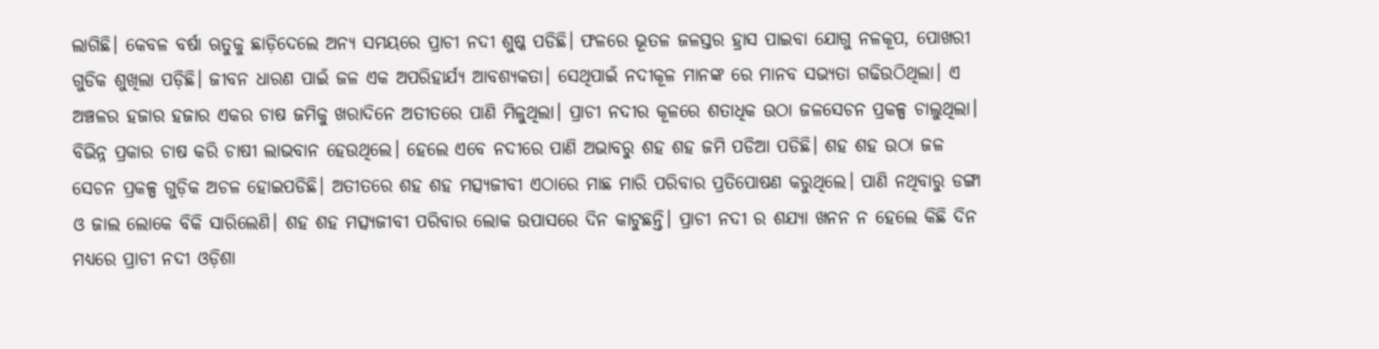ଲାଗିଛି। କେବଳ ବର୍ଷା ଋତୁକୁ ଛାଡ଼ିଦେଲେ ଅନ୍ୟ ସମୟରେ ପ୍ରାଚୀ ନଦୀ ଶୁଷ୍କ ପଡିଛି। ଫଳରେ ଭୂତଳ ଜଳସ୍ତର ହ୍ରାସ ପାଇବା ଯୋଗୁ ନଳକୂପ, ପୋଖରୀ ଗୁଡିକ ଶୁଖିଲା ପଡ଼ିଛି। ଜୀବନ ଧାରଣ ପାଇଁ ଜଳ ଏକ ଅପରିହାର୍ଯ୍ୟ ଆବଶ୍ୟକତା। ସେଥିପାଇଁ ନଦୀକୂଳ ମାନଙ୍କ ରେ ମାନବ ସଭ୍ୟତା ଗଢିଉଠିଥିଲା। ଏ ଅଞ୍ଚଳର ହଜାର ହଜାର ଏକର ଚାଷ ଜମିକୁ ଖରାଦିନେ ଅତୀତରେ ପାଣି ମିଳୁଥିଲା। ପ୍ରାଚୀ ନଦୀର କୂଳରେ ଶତାଧିକ ଉଠା ଜଳସେଚନ ପ୍ରକଳ୍ପ ଚାଲୁଥିଲା। ବିଭିନ୍ନ ପ୍ରକାର ଚାଷ କରି ଚାଷୀ ଲାଭବାନ ହେଉଥିଲେ। ହେଲେ ଏବେ ନଦୀରେ ପାଣି ଅଭାବରୁ ଶହ ଶହ ଜମି ପଡିଆ ପଡିଛି। ଶହ ଶହ ଉଠା ଜଳ ସେଚନ ପ୍ରକଳ୍ପ ଗୁଡ଼ିକ ଅଚଳ ହୋଇପଡିଛି। ଅତୀତରେ ଶହ ଶହ ମତ୍ସ୍ୟଜୀବୀ ଏଠାରେ ମାଛ ମାରି ପରିବାର ପ୍ରତିପୋଷଣ କରୁଥିଲେ। ପାଣି ନଥିବାରୁ ଡଙ୍ଗା ଓ ଜାଲ ଲୋକେ ବିକି ସାରିଲେଣି। ଶହ ଶହ ମତ୍ସ୍ୟଜୀବୀ ପରିବାର ଲୋକ ଉପାସରେ ଦିନ କାଟୁଛନ୍ତି। ପ୍ରାଚୀ ନଦୀ ର ଶଯ୍ୟା ଖନନ ନ ହେଲେ କିଛି ଦିନ ମଧ୍ୟରେ ପ୍ରାଚୀ ନଦୀ ଓଡ଼ିଶା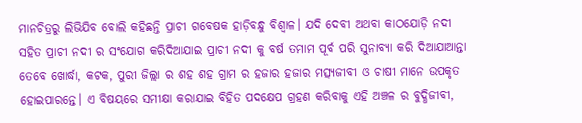ମାନଚିତ୍ରରୁ ଲିଭିଯିବ ବୋଲି କହିଛନ୍ତି ପ୍ରାଚୀ ଗବେଷକ ହାଡ଼ିବନ୍ଧୁ ବିଶ୍ବାଳ। ଯଦି ଦେବୀ ଅଥବା କାଠଯୋଡ଼ି ନଦୀ ସହିତ ପ୍ରାଚୀ ନଦୀ ର ସଂଯୋଗ କରିଦିଆଯାଇ ପ୍ରାଚୀ ନଦୀ କୁ ବର୍ଷ ତମାମ ପୂର୍ବ ପରି ସୁନାବ୍ୟା କରି ଦିଆଯାଆନ୍ତା ତେବେ ଖୋର୍ଦ୍ଧା, କଟକ, ପୁରୀ ଜିଲ୍ଲା ର ଶହ ଶହ ଗ୍ରାମ ର ହଜାର ହଜାର ମତ୍ସ୍ୟଜୀବୀ ଓ ଚାଷୀ ମାନେ ଉପକୃତ ହୋଇପାରନ୍ତେ। ଏ ବିଷୟରେ ସମୀକ୍ଷା କରାଯାଇ ବିହିତ ପଦକ୍ଷେପ ଗ୍ରହଣ କରିବାକୁ ଏହି ଅଞ୍ଚଳ ର ବୁଦ୍ଧିଜୀବୀ,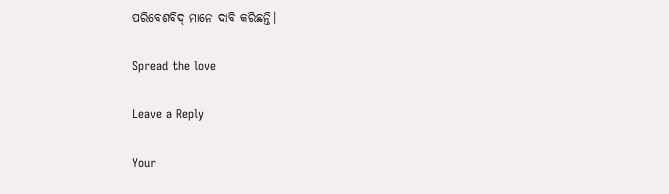ପରିବେଶବିଦ୍ ମାନେ ଦାବି କରିଛନ୍ତି।

Spread the love

Leave a Reply

Your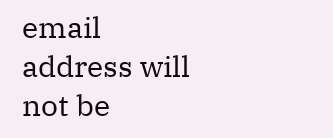email address will not be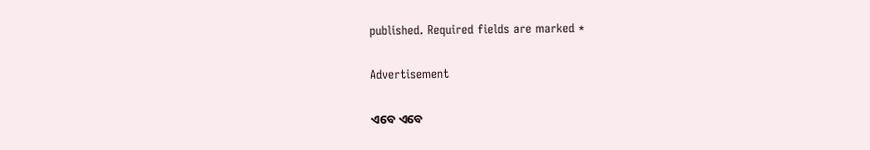published. Required fields are marked *

Advertisement

ଏବେ ଏବେ